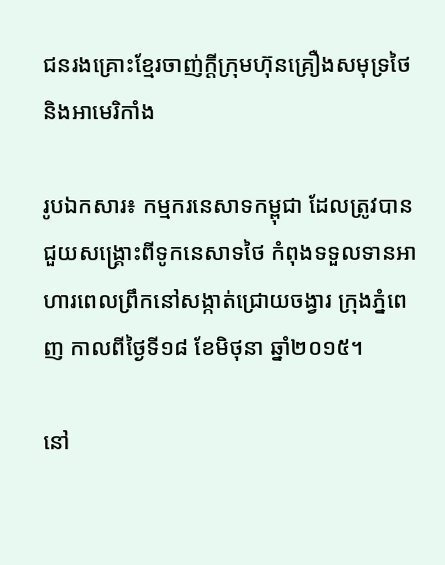ជនរងគ្រោះខ្មែរចាញ់ក្តីក្រុមហ៊ុនគ្រឿងសមុទ្រថៃនិងអាមេរិកាំង

រូបឯកសារ៖ កម្មករនេសាទកម្ពុជា ដែលត្រូវបានជួយសង្រ្គោះពីទូកនេសាទថៃ កំពុងទទួលទានអាហារពេលព្រឹកនៅសង្កាត់ជ្រោយចង្វារ ក្រុងភ្នំពេញ កាលពីថ្ងៃទី១៨ ខែមិថុនា ឆ្នាំ២០១៥។

នៅ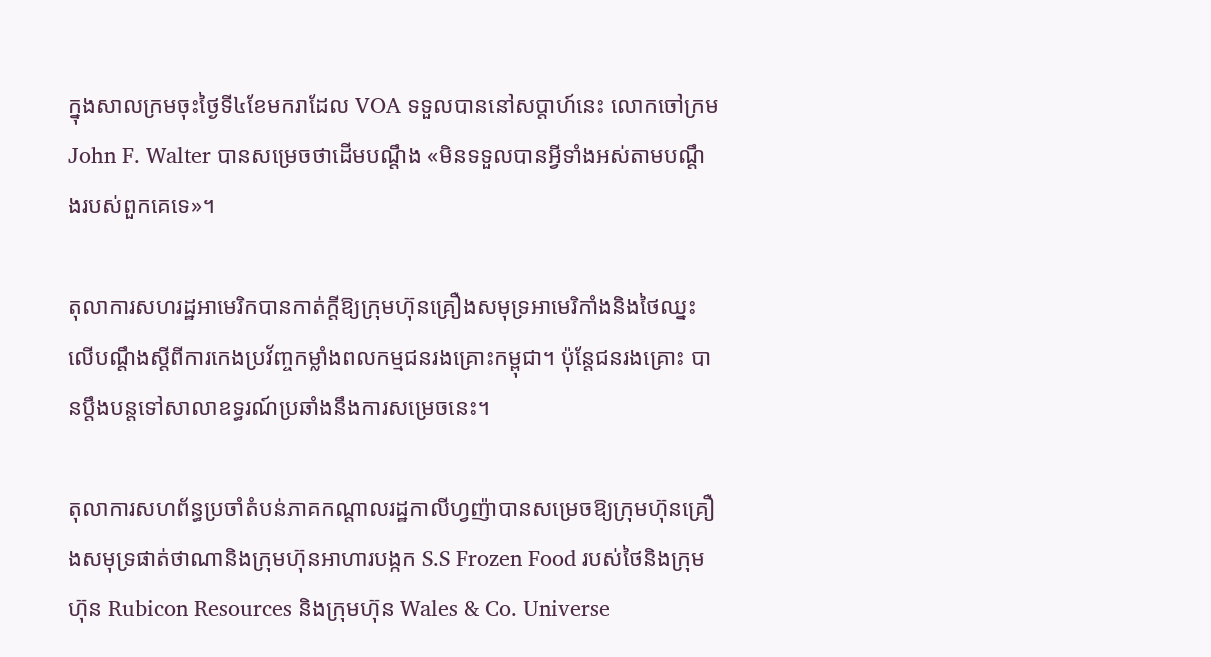ក្នុងសាលក្រមចុះថ្ងៃទី៤ខែមករាដែល VOA ទទួលបាននៅសប្តាហ៍នេះ លោកចៅក្រម John F. Walter បានសម្រេចថាដើមបណ្តឹង «មិនទទួលបានអ្វីទាំងអស់តាមបណ្តឹងរបស់ពួកគេទេ‍»។

តុលាការសហរដ្ឋអាមេរិកបានកាត់ក្តីឱ្យក្រុមហ៊ុនគ្រឿងសមុទ្រអាមេរិកាំងនិងថៃឈ្នះលើបណ្តឹងស្តីពីការកេងប្រវ័ញ្ចកម្លាំងពលកម្មជនរងគ្រោះកម្ពុជា។ ប៉ុន្តែជនរងគ្រោះ បានប្តឹងបន្តទៅសាលាឧទ្ធរណ៍ប្រឆាំងនឹងការសម្រេចនេះ។

តុលាការសហព័ន្ធប្រចាំតំបន់ភាគកណ្តាលរដ្ឋកាលីហ្វញ៉ាបានសម្រេចឱ្យក្រុមហ៊ុនគ្រឿងសមុទ្រផាត់ថាណានិងក្រុមហ៊ុនអាហារបង្កក S.S Frozen Food របស់ថៃនិងក្រុមហ៊ុន Rubicon Resources និងក្រុមហ៊ុន Wales & Co. Universe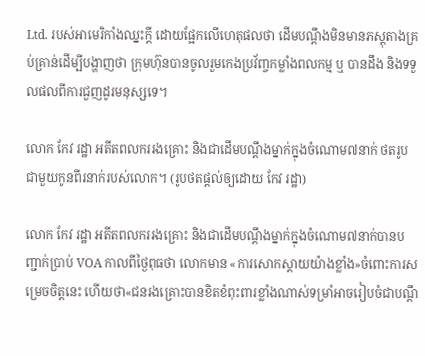Ltd. របស់អាមេរិកាំងឈ្នះក្តី ដោយផ្អែកលើហេតុផលថា ដើមបណ្តឹងមិនមានភស្តុតាងគ្រប់គ្រាន់ដើម្បីបង្ហាញថា ក្រុមហ៊ុនបានចូលរួមកេងប្រវ័ញ្ចកម្លាំងពលកម្ម ឬ បានដឹង និងទទួលផលពីការជួញដូរមនុស្សទេ។

លោក កែវ រដ្ឋា អតីតពលកររងគ្រោះ និងជាដើមបណ្តឹងម្នាក់ក្នុងចំណោម៧នាក់ ថតរូបជាមួយកូនពីរនាក់របស់លោក។ (រូបថតផ្តល់ឲ្យដោយ កែវ រដ្ឋា)

លោក កែវ រដ្ឋា អតីតពលកររងគ្រោះ និងជាដើមបណ្តឹងម្នាក់ក្នុងចំណោម៧នាក់បានបញ្ជាក់ប្រាប់ VOA កាលពីថ្ងៃពុធថា លោកមាន «ការសោកស្តាយយ៉ាងខ្លាំង‍»ចំពោះការសម្រេចចិត្តនេះ ហើយថា«ជនរងគ្រោះបានខិតខំពុះពារខ្លាំងណាស់ទម្រាំអាចរៀបចំជាបណ្តឹ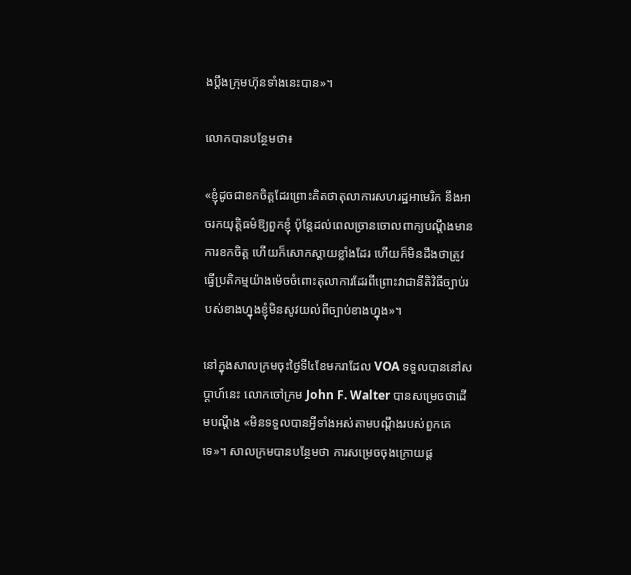ងប្តឹងក្រុមហ៊ុនទាំងនេះបាន‍»។

លោកបានបន្ថែមថា៖

«ខ្ញុំដូចជាខកចិត្តដែរព្រោះគិតថាតុលាការសហរដ្ឋអាមេរិក នឹងអាចរកយុត្តិធម៌ឱ្យពួកខ្ញុំ ប៉ុន្តែដល់ពេលច្រានចោលពាក្យបណ្តឹងមានការខកចិត្ត ហើយក៏សោកស្តាយខ្លាំងដែរ ហើយក៏មិនដឹងថាត្រូវធ្វើប្រតិកម្មយ៉ាងម៉េចចំពោះតុលាការដែរពីព្រោះវាជានីតិវិធីច្បាប់របស់ខាងហ្នុងខ្ញុំមិនសូវយល់ពីច្បាប់ខាងហ្នុង‍»។

នៅក្នុងសាលក្រមចុះថ្ងៃទី៤ខែមករាដែល VOA ទទួលបាននៅសប្តាហ៍នេះ លោកចៅក្រម John F. Walter បានសម្រេចថាដើមបណ្តឹង «មិនទទួលបានអ្វីទាំងអស់តាមបណ្តឹងរបស់ពួកគេទេ‍»។ សាលក្រមបានបន្ថែមថា ការសម្រេចចុងក្រោយផ្ត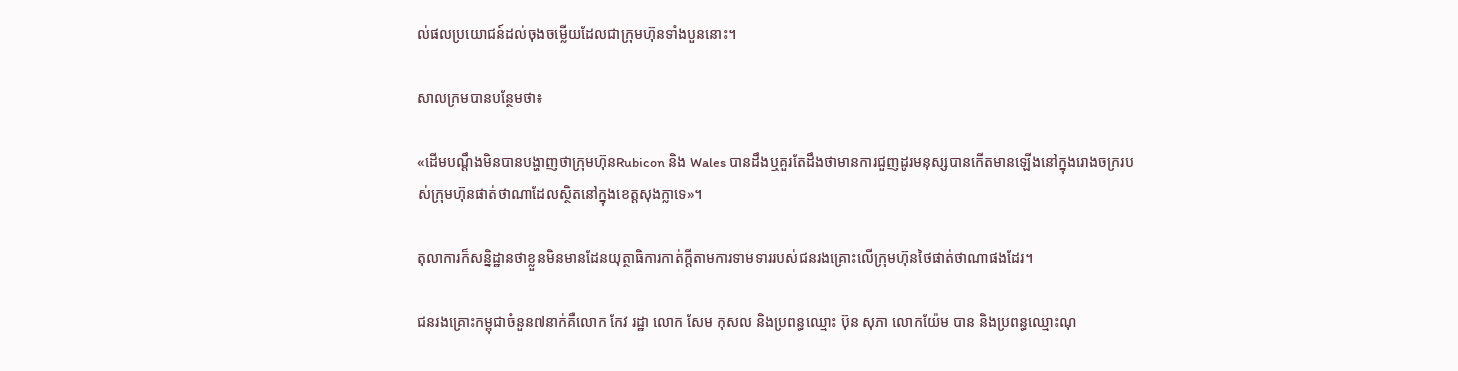ល់ផលប្រយោជន៍ដល់ចុងចម្លើយដែលជាក្រុមហ៊ុនទាំងបួននោះ។

សាលក្រមបានបន្ថែមថា៖

«ដើមបណ្តឹងមិនបានបង្ហាញថាក្រុមហ៊ុនRubicon និង Wales បានដឹងឬគួរតែដឹងថាមានការជួញដូរមនុស្សបានកើតមានឡើងនៅក្នុងរោងចក្ររបស់ក្រុមហ៊ុនផាត់ថាណាដែលស្ថិតនៅក្នុងខេត្តសុងក្លា‍ទេ»។

តុលាការក៏សន្និដ្ឋានថាខ្លួនមិនមានដែនយុត្ថាធិការកាត់ក្តីតាមការទាមទាររបស់ជនរងគ្រោះលើក្រុមហ៊ុនថៃផាត់ថាណាផងដែរ។

ជនរងគ្រោះកម្ពុជាចំនួន៧នាក់គឺលោក កែវ រដ្ឋា លោក សែម កុសល និងប្រពន្ធឈ្មោះ ប៊ុន សុភា លោកយ៉ែម បាន និងប្រពន្ធឈ្មោះណុ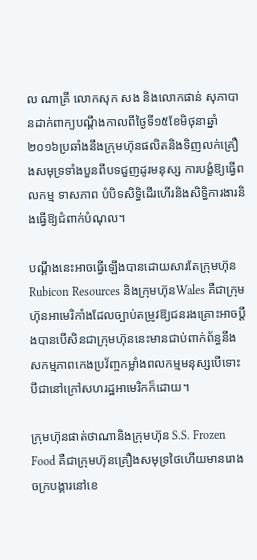ល ណាគ្រី លោកសុក សង និងលោកផាន់ សុភាបានដាក់ពាក្យបណ្តឹងកាលពីថ្ងៃទី១៥ខែមិថុនាឆ្នាំ២០១៦ប្រឆាំងនឹងក្រុមហ៊ុនផលិតនិងទិញលក់គ្រឿងសមុទ្រទាំងបួនពីបទជួញដូរមនុស្ស ការបង្ខំឱ្យធ្វើពលកម្ម ទាសភាព បំបិទសិទ្ធិដើរហើរនិងសិទ្ធិការងារនិងធ្វើឱ្យជំពាក់បំណុល។

បណ្តឹងនេះអាចធ្វើឡើងបានដោយសារតែក្រុមហ៊ុន Rubicon Resources និងក្រុមហ៊ុនWales គឺជាក្រុមហ៊ុនអាមេរិកាំងដែលច្បាប់តម្រូវឱ្យជនរងគ្រោះអាចប្តឹងបានបើសិនជាក្រុមហ៊ុននេះមានជាប់ពាក់ព័ន្ធនឹងសកម្មភាពកេងប្រវ័ញ្ចកម្លាំងពលកម្មមនុស្សបើទោះបីជានៅក្រៅសហរដ្ឋអាមេរិកក៏ដោយ។

ក្រុមហ៊ុនផាត់ថាណានិងក្រុមហ៊ុន S.S. Frozen Food គឺជាក្រុមហ៊ុនគ្រឿងសមុទ្រថៃហើយមានរោងចក្របង្គារនៅខេ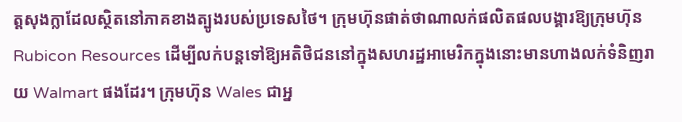ត្តសុងក្លាដែលស្ថិតនៅភាគខាងត្បូងរបស់ប្រទេសថៃ។ ក្រុមហ៊ុនផាត់ថាណាលក់ផលិតផលបង្គារឱ្យក្រុមហ៊ុន Rubicon Resources ដើម្បីលក់បន្តទៅឱ្យអតិថិជននៅក្នុងសហរដ្ឋអាមេរិកក្នុងនោះមានហាងលក់ទំនិញរាយ Walmart ផងដែរ។ ក្រុមហ៊ុន Wales ជាអ្ន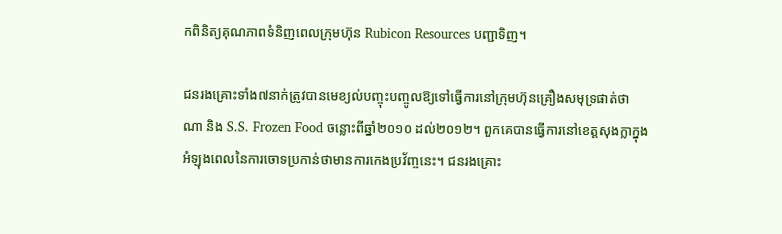កពិនិត្យគុណភាពទំនិញពេលក្រុមហ៊ុន Rubicon Resources បញ្ជាទិញ។

ជនរងគ្រោះទាំង៧នាក់ត្រូវបានមេខ្យល់បញ្ចុះបញ្ចូលឱ្យទៅធ្វើការនៅក្រុមហ៊ុនគ្រឿងសមុទ្រផាត់ថាណា និង S.S. Frozen Food ចន្លោះពីឆ្នាំ២០១០ ដល់២០១២។ ពួកគេបានធ្វើការនៅខេត្តសុងក្លាក្នុងអំឡុងពេលនៃការចោទប្រកាន់ថាមានការកេងប្រវ័ញ្ចនេះ។ ជនរងគ្រោះ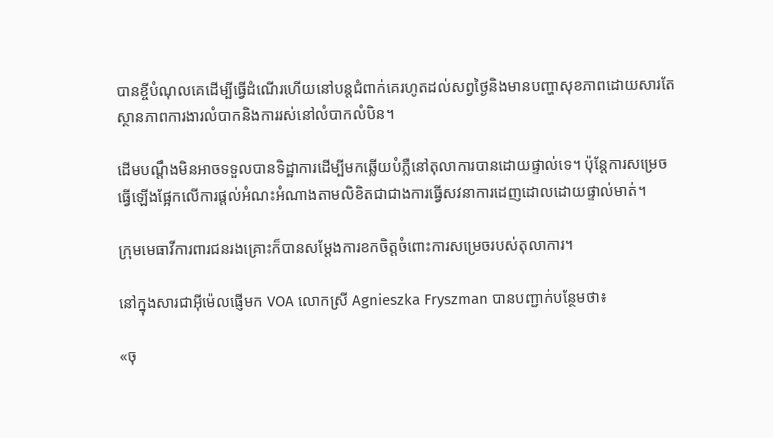បានខ្ចីបំណុលគេដើម្បីធ្វើដំណើរហើយនៅបន្តជំពាក់គេរហូតដល់សព្វថ្ងៃនិងមានបញ្ហាសុខភាពដោយសារតែស្ថានភាពការងារលំបាកនិងការរស់នៅលំបាកលំបិន។

ដើមបណ្តឹងមិនអាចទទួលបានទិដ្ឋាការដើម្បីមកឆ្លើយបំភ្លឺនៅតុលាការបានដោយផ្ទាល់ទេ។ ប៉ុន្តែការសម្រេចធ្វើឡើងផ្អែកលើការផ្តល់អំណះអំណាងតាមលិខិតជាជាងការធ្វើសវនាការដេញដោលដោយផ្ទាល់មាត់។

ក្រុមមេធាវីការពារជនរងគ្រោះក៏បានសម្តែងការខកចិត្តចំពោះការសម្រេចរបស់តុលាការ។

នៅក្នុងសារជាអ៊ីម៉េលផ្ញើមក VOA លោកស្រី Agnieszka Fryszman បានបញ្ជាក់បន្ថែមថា៖

«ចុ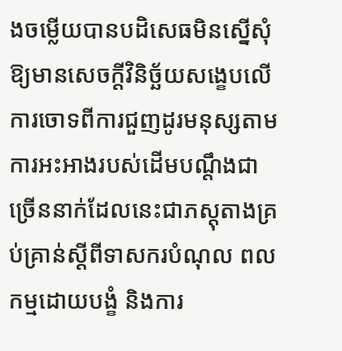ងចម្លើយបានបដិសេធមិនស្នើសុំឱ្យមានសេចក្តីវិនិច្ឆ័យសង្ខេបលើការចោទពីការជួញដូរមនុស្សតាមការអះអាងរបស់ដើមបណ្តឹងជាច្រើននាក់ដែលនេះជាភស្តុតាងគ្រប់គ្រាន់ស្តីពីទាសករបំណុល ពលកម្មដោយបង្ខំ និងការ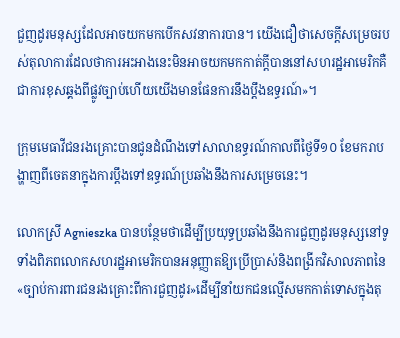ជួញដូរមនុស្សដែលអាចយកមកបើកសវនាការបាន។ យើងជឿថាសេចក្តីសម្រេចរបស់តុលាការដែលថាការអះអាងនេះមិនអាចយកមកកាត់ក្តីបាននៅសហរដ្ឋអាមេរិកគឺជាការខុសឆ្គងពីផ្លូវច្បាប់ហើយយើងមានផែនការនឹងប្តឹងឧទ្ធរណ៍‍»។

ក្រុមមេធាវីជនរងគ្រោះបានជូនដំណឹងទៅសាលាឧទ្ធរណ៍កាលពីថ្ងៃទី១០ ខែមករាបង្ហាញពីចេតនាក្នុងការប្តឹងទៅឧទ្ធរណ៍ប្រឆាំងនឹងការសម្រេចនេះ។

លោកស្រី Agnieszka បានបន្ថែមថាដើម្បីប្រយុទ្ធប្រឆាំងនឹងការជួញដូរមនុស្សនៅទូទាំងពិភពលោកសហរដ្ឋអាមេរិកបានអនុញ្ញាតឱ្យប្រើប្រាស់និងពង្រីកវិសាលភាពនៃ«ច្បាប់ការពារជនរងគ្រោះពីការជួញដូរ‍»ដើម្បីនាំយកជនល្មើសមកកាត់ទោសក្នុងតុ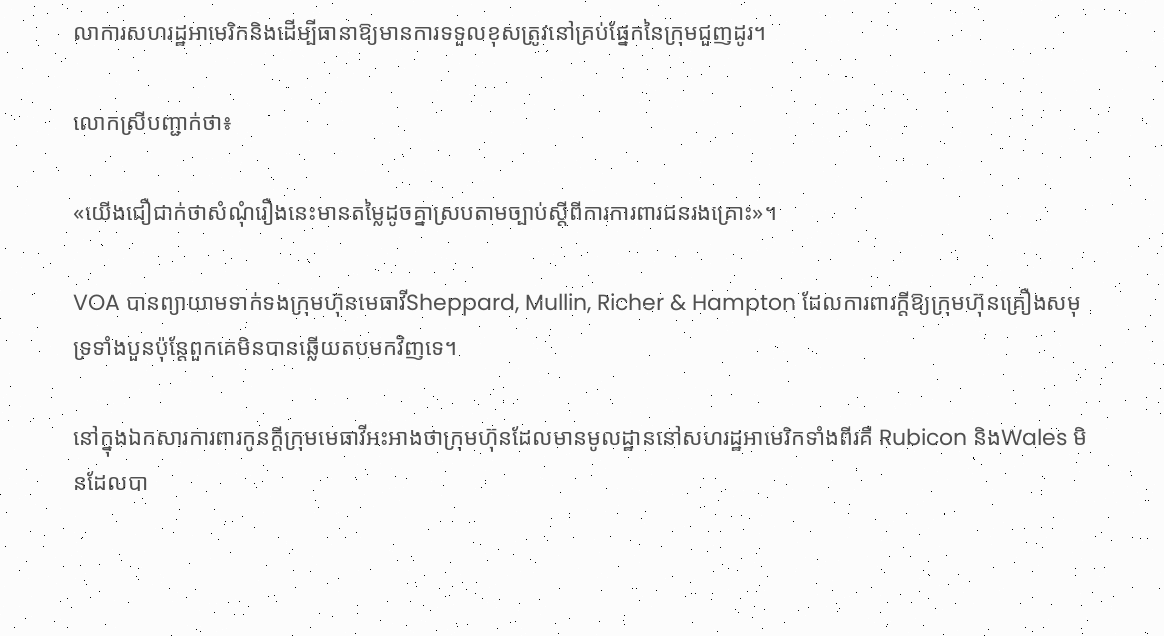លាការសហរដ្ឋអាមេរិកនិងដើម្បីធានាឱ្យមានការទទួលខុសត្រូវនៅគ្រប់ផ្នែកនៃក្រុមជួញដូរ។

លោកស្រីបញ្ជាក់ថា៖

«យើងជឿជាក់ថាសំណុំរឿងនេះមានតម្លៃដូចគ្នាស្របតាមច្បាប់ស្តីពីការការពារជនរងគ្រោះ‍»។

VOA បានព្យាយាមទាក់ទងក្រុមហ៊ុនមេធាវីSheppard, Mullin, Richer & Hampton ដែលការពារក្តីឱ្យក្រុមហ៊ុនគ្រឿងសមុទ្រទាំងបួនប៉ុន្តែពួកគេមិនបានឆ្លើយតបមកវិញទេ។

នៅក្នុងឯកសារការពារកូនក្តីក្រុមមេធាវីអះអាងថាក្រុមហ៊ុនដែលមានមូលដ្ឋាននៅសហរដ្ឋអាមេរិកទាំងពីរគឺ Rubicon និងWales មិនដែលបា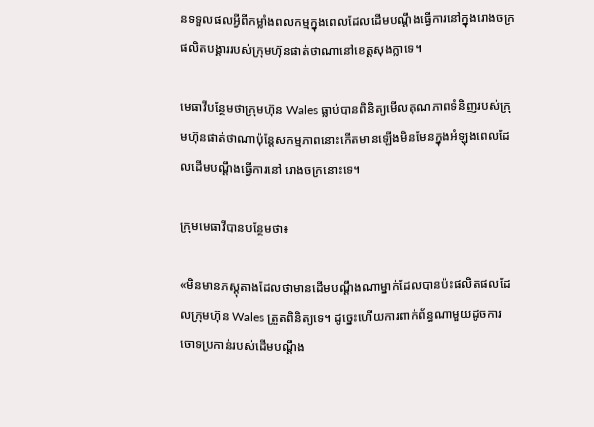នទទួលផលអ្វីពីកម្លាំងពលកម្មក្នុងពេលដែលដើមបណ្តឹងធ្វើការនៅក្នុងរោងចក្រផលិតបង្គាររបស់ក្រុមហ៊ុនផាត់ថាណានៅខេត្តសុងក្លាទេ។

មេធាវីបន្ថែមថាក្រុមហ៊ុន Wales ធ្លាប់បានពិនិត្យមើលគុណភាពទំនិញរបស់ក្រុមហ៊ុនផាត់ថាណាប៉ុន្តែសកម្មភាពនោះកើតមានឡើងមិនមែនក្នុងអំឡុងពេលដែលដើមបណ្តឹងធ្វើការនៅ រោងចក្រនោះទេ។

ក្រុមមេធាវីបានបន្ថែមថា៖

«មិនមានភស្តុតាងដែលថាមានដើមបណ្តឹងណាម្នាក់ដែលបានប៉ះផលិតផលដែលក្រុមហ៊ុន Wales ត្រួតពិនិត្យទេ។ ដូច្នេះហើយការពាក់ព័ន្ធណាមួយដូចការចោទប្រកាន់របស់ដើមបណ្តឹង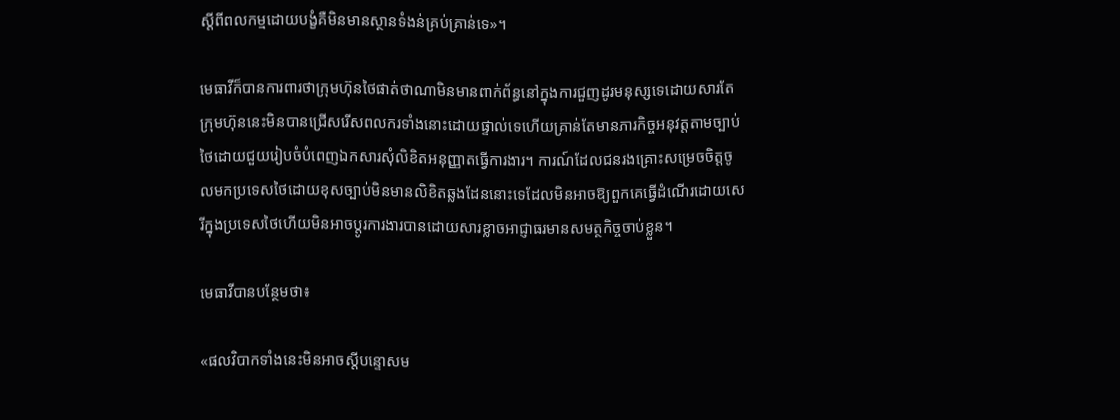ស្តីពីពលកម្មដោយបង្ខំគឺមិនមានស្ថានទំងន់គ្រប់គ្រាន់ទេ‍»។

មេធាវីក៏បានការពារថាក្រុមហ៊ុនថៃផាត់ថាណាមិនមានពាក់ព័ន្ធនៅក្នុងការជួញដូរមនុស្សទេដោយសារតែក្រុមហ៊ុននេះមិនបានជ្រើសរើសពលករទាំងនោះដោយផ្ទាល់ទេហើយគ្រាន់តែមានភារកិច្ចអនុវត្តតាមច្បាប់ថៃដោយជួយរៀបចំបំពេញឯកសារសុំលិខិតអនុញ្ញាតធ្វើការងារ។ ការណ៍ដែលជនរងគ្រោះសម្រេចចិត្តចូលមកប្រទេសថៃដោយខុសច្បាប់មិនមានលិខិតឆ្លងដែននោះទេដែលមិនអាចឱ្យពួកគេធ្វើដំណើរដោយសេរីក្នុងប្រទេសថៃហើយមិនអាចប្តូរការងារបានដោយសារខ្លាចអាជ្ញាធរមានសមត្ថកិច្ចចាប់ខ្លួន។

មេធាវីបានបន្ថែមថា៖

«ផលវិបាកទាំងនេះមិនអាចស្តីបន្ទោសម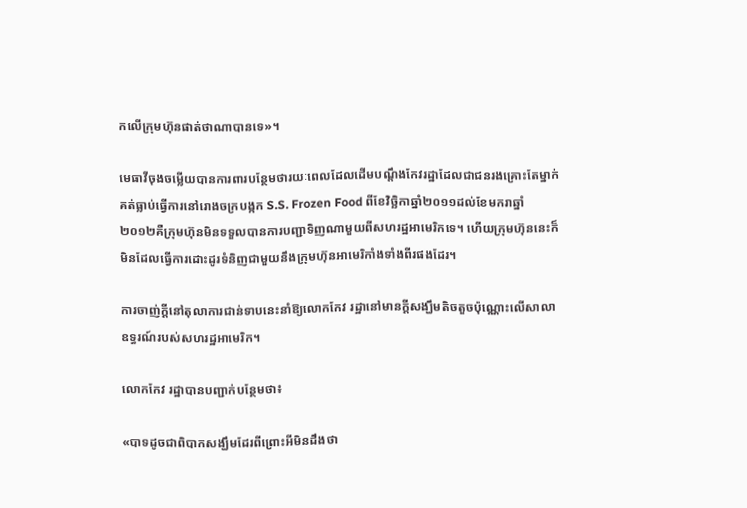កលើក្រុមហ៊ុនផាត់ថាណាបានទេ‍»។

មេធាវីចុងចម្លើយបានការពារបន្ថែមថារយៈពេលដែលដើមបណ្តឹងកែវរដ្ឋាដែលជាជនរងគ្រោះតែម្នាក់គត់ធ្លាប់ធ្វើការនៅរោងចក្របង្កក S.S. Frozen Food ពីខែវិច្ឆិកាឆ្នាំ២០១១ដល់ខែមករាឆ្នាំ២០១២គឺក្រុមហ៊ុនមិនទទួលបានការបញ្ជាទិញណាមួយពីសហរដ្ឋអាមេរិកទេ។ ហើយក្រុមហ៊ុននេះក៏មិនដែលធ្វើការដោះដូរទំនិញជាមួយនឹងក្រុមហ៊ុនអាមេរិកាំងទាំងពីរផងដែរ។

ការចាញ់ក្តីនៅតុលាការជាន់ទាបនេះនាំឱ្យលោកកែវ រដ្ឋានៅមានក្តីសង្ឃឹមតិចតួចប៉ុណ្ណោះលើសាលាឧទ្ធរណ៍របស់សហរដ្ឋអាមេរិក។

លោកកែវ រដ្ឋាបានបញ្ជាក់បន្ថែមថា៖

«បាទដូចជាពិបាកសង្ឃឹមដែរពីព្រោះអីមិនដឹងថា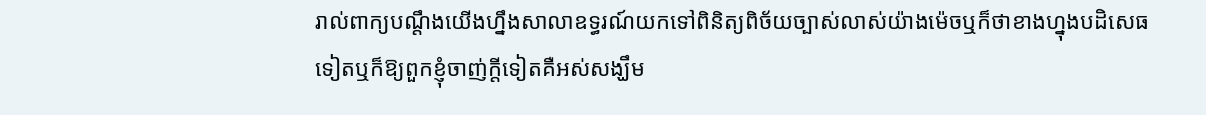រាល់ពាក្យបណ្តឹងយើងហ្នឹងសាលាឧទ្ធរណ៍យកទៅពិនិត្យពិច័យច្បាស់លាស់យ៉ាងម៉េចឬក៏ថាខាងហ្នុងបដិសេធទៀតឬក៏ឱ្យពួកខ្ញុំចាញ់ក្តីទៀតគឺអស់សង្ឃឹម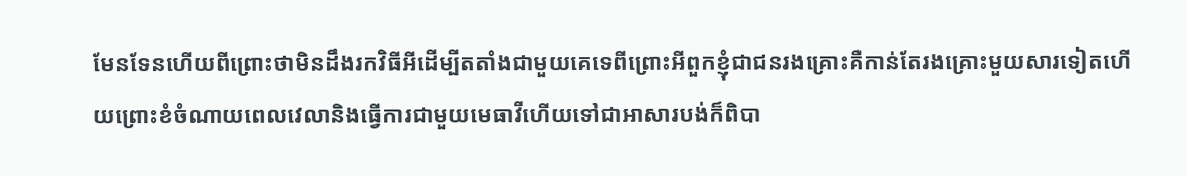មែនទែនហើយពីព្រោះថាមិនដឹងរកវិធីអីដើម្បីតតាំងជាមួយគេទេពីព្រោះអីពួកខ្ញុំជាជនរងគ្រោះគឺកាន់តែរងគ្រោះមួយសារទៀតហើយព្រោះខំចំណាយពេលវេលានិងធ្វើការជាមួយមេធាវីហើយទៅជាអាសារបង់ក៏ពិបា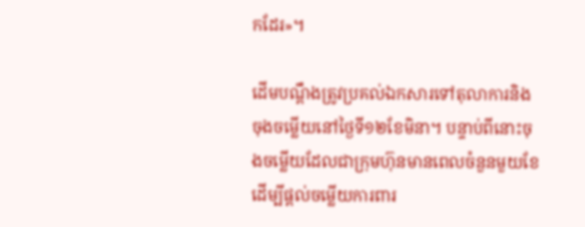កដែរ‍»។

ដើមបណ្តឹងត្រូវប្រគល់ឯកសារទៅតុលាការនិងចុងចម្លើយនៅថ្ងៃទី១២ខែមិនា។ បន្ទាប់ពីនោះចុងចម្លើយដែលជាក្រុមហ៊ុនមានពេលចំនួនមួយខែដើម្បីផ្តល់ចម្លើយការពារ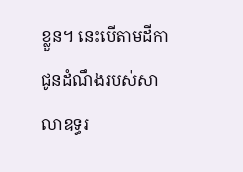ខ្លួន។ នេះបើតាមដីកាជូនដំណឹងរបស់សាលាឧទ្ធរ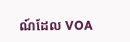ណ៍ដែល VOA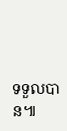ទទួលបាន៕